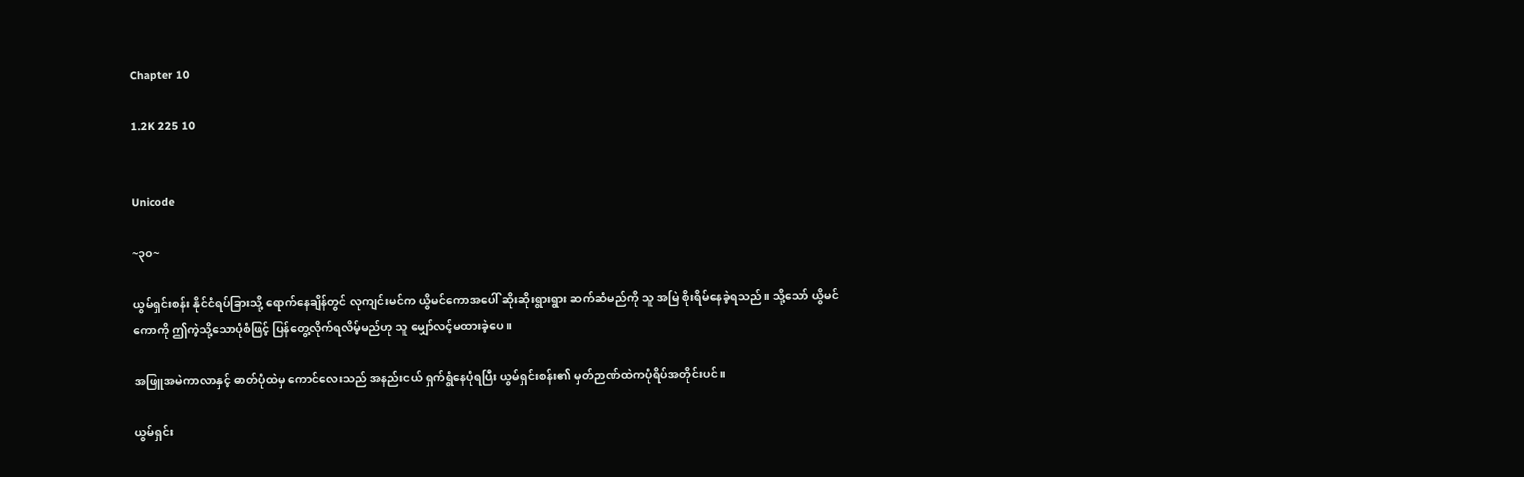Chapter 10

1.2K 225 10


Unicode

~၃၀~

ယွမ်ရှင်းစန်း နိုင်ငံရပ်ခြားသို့ ရောက်နေချိန်တွင် လုကျင်းမင်က ယွိမင်ကောအပေါ် ဆိုးဆိုးရွားရွား ဆက်ဆံမည်ကို သူ အမြဲ စိုးရိမ်နေခဲ့ရသည်။ သို့သော် ယွိမင်ကောကို ဤကဲ့သို့သောပုံစံဖြင့် ပြန်တွေ့လိုက်ရလိမ့်မည်ဟု သူ မျှော်လင့်မထားခဲ့ပေ။

အဖြူအမဲကာလာနှင့် ဓာတ်ပုံထဲမှ ကောင်လေးသည် အနည်းငယ် ရှက်ရွံနေပုံရပြီး ယွမ်ရှင်းစန်း၏ မှတ်ဉာဏ်ထဲကပုံရိပ်အတိုင်းပင်။

ယွမ်ရှင်း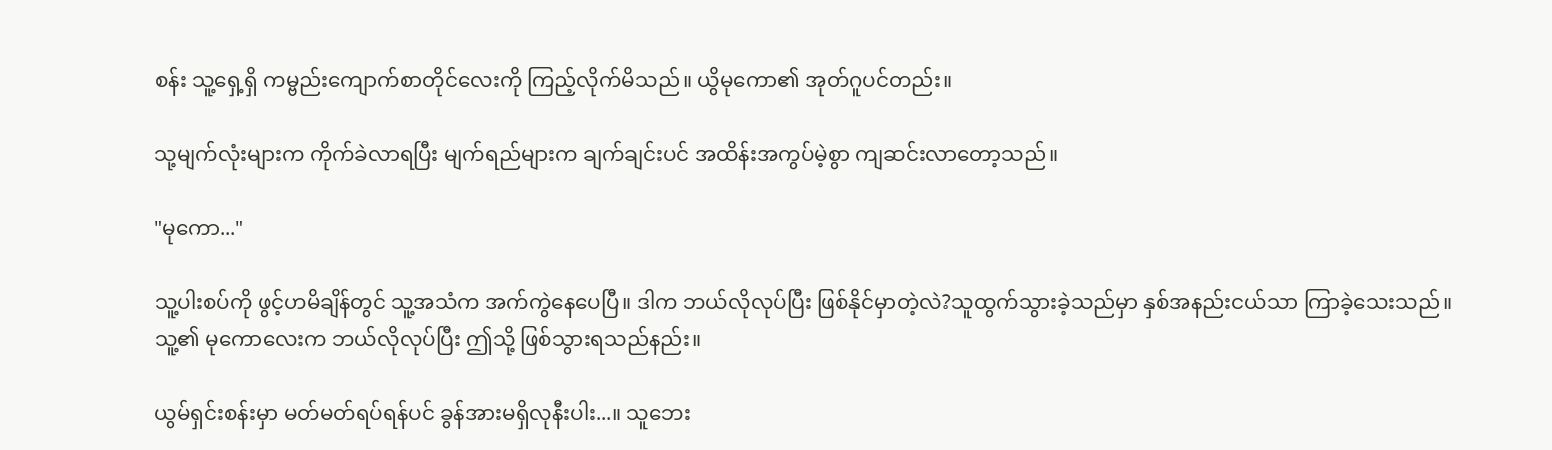စန်း သူ့ရှေ့ရှိ ကမ္ဗည်းကျောက်စာတိုင်လေးကို ကြည့်လိုက်မိသည်။ ယွိမုကော၏ အုတ်ဂူပင်တည်း။

သု့မျက်လုံးများက ကိုက်ခဲလာရပြီး မျက်ရည်များက ချက်ချင်းပင် အထိန်းအကွပ်မဲ့စွာ ကျဆင်းလာတော့သည်။

"မုကော..."

သူ့ပါးစပ်ကို ဖွင့်ဟမိချိန်တွင် သူ့အသံက အက်ကွဲနေပေပြီ။ ဒါက ဘယ်လိုလုပ်ပြီး ဖြစ်နိုင်မှာတဲ့လဲ?သူထွက်သွားခဲ့သည်မှာ နှစ်အနည်းငယ်သာ ကြာခဲ့သေးသည်။ သူ့၏ မုကောလေးက ဘယ်လိုလုပ်ပြီး ဤသို့ ဖြစ်သွားရသည်နည်း။

ယွမ်ရှင်းစန်းမှာ မတ်မတ်ရပ်ရန်ပင် ခွန်အားမရှိလုနီးပါး...။ သူဘေး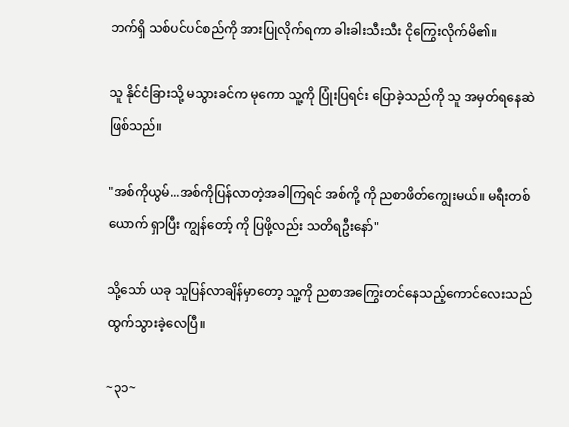ဘက်ရှိ သစ်ပင်ပင်စည်ကို အားပြုလိုက်ရကာ ခါးခါးသီးသီး ငိုကြွေးလိုက်မိ၏။

သူ နိုင်ငံခြားသို့ မသွားခင်က မုကော သူ့ကို ပြုံးပြရင်း ပြောခဲ့သည်ကို သူ အမှတ်ရနေဆဲ ဖြစ်သည်။

"အစ်ကိုယွမ်...အစ်ကိုပြန်လာတဲ့အခါကြရင် အစ်ကို့ ကို ညစာဖိတ်ကျွေးမယ်။ မရီးတစ်ယောက် ရှာပြီး ကျွန်တော့် ကို ပြဖို့လည်း သတိရဦးနော်"

သို့သော် ယခု သူပြန်လာချိန်မှာတော့ သူ့ကို ညစာအကြွေးတင်နေသည့်ကောင်လေးသည် ထွက်သွားခဲ့လေပြီ။

~၃၁~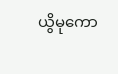ယွိမုကော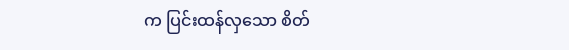က ပြင်းထန်လှသော စိတ်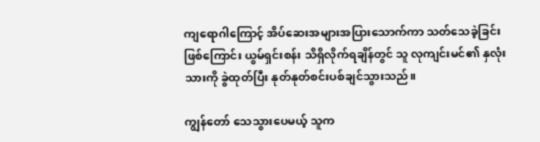ကျရောဂါကြောင့် အိပ်ဆေးအများအပြားသောက်ကာ သတ်သေခဲ့ခြင်း ဖြစ်ကြောင်း ယွမ်ရှင်းစန်း သိရှိလိုက်ရချိန်တွင် သူ လုကျင်းမင်၏ နှလုံးသားကို ခွဲထုတ်ပြီး နုတ်နုတ်စင်းပစ်ချင်သွားသည်။

ကျွန်တော် သေသွားပေမယ့် သူက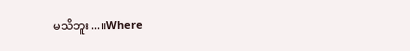မသိဘူး...။Where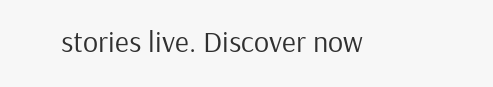stories live. Discover now